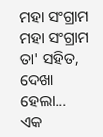ମହା ସଂଗ୍ରାମ
ମହା ସଂଗ୍ରାମ
ତା' ସହିତ,
ଦେଖା ହେଲା...
ଏକ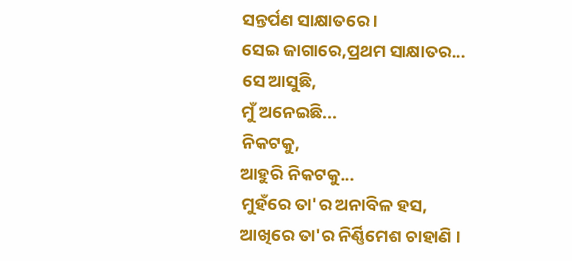ସନ୍ତର୍ପଣ ସାକ୍ଷାତରେ ।
ସେଇ ଜାଗାରେ,ପ୍ରଥମ ସାକ୍ଷାତର...
ସେ ଆସୁଛି,
ମୁଁ ଅନେଇଛି...
ନିକଟକୁ,
ଆହୁରି ନିକଟକୁ...
ମୁହଁରେ ତା'ର ଅନାବିଳ ହସ,
ଆଖିରେ ତା'ର ନିର୍ଣ୍ଣିମେଶ ଚାହାଣି ।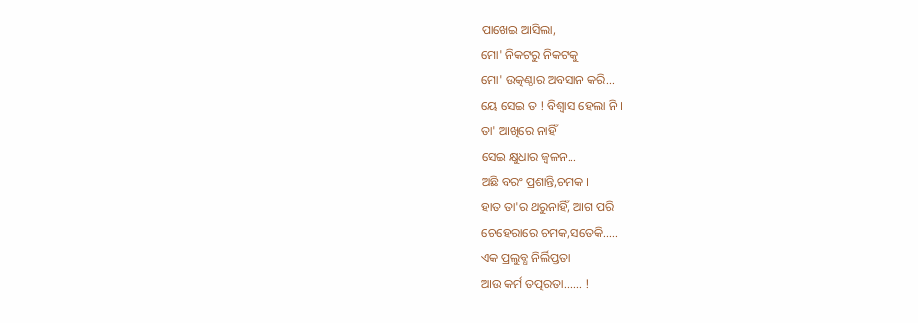ପାଖେଇ ଆସିଲା,
ମୋ' ନିକଟରୁ ନିକଟକୁ
ମୋ' ଉତ୍କଣ୍ଠାର ଅବସାନ କରି...
ୟେ ସେଇ ତ ! ବିଶ୍ୱାସ ହେଲା ନି ।
ତା' ଆଖିରେ ନାହିଁ
ସେଇ କ୍ଷୁଧାର ଜ୍ବଳନ...
ଅଛି ବରଂ ପ୍ରଶାନ୍ତି,ଚମକ ।
ହାତ ତା'ର ଥରୁନାହିଁ, ଆଗ ପରି
ଚେହେରାରେ ଚମକ,ସତେକି.....
ଏକ ପ୍ରଲୁବ୍ଧ ନିର୍ଲିପ୍ତତା
ଆଉ କର୍ମ ତତ୍ପରତା...... !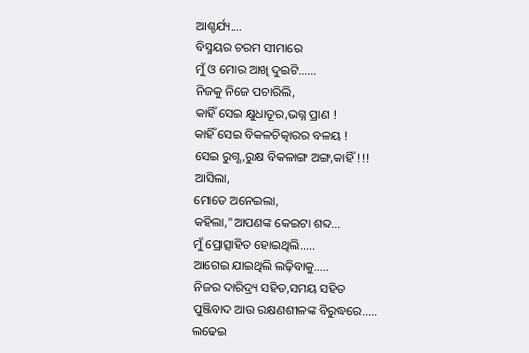ଆଶ୍ଚର୍ଯ୍ୟ....
ବିସ୍ମୟର ଚରମ ସୀମାରେ
ମୁଁ ଓ ମୋର ଆଖି ଦୁଇଟି......
ନିଜକୁ ନିଜେ ପଚାରିଲି,
କାହିଁ ସେଇ କ୍ଷୁଧାତୂର,ଭଗ୍ନ ପ୍ରାଣ !
କାହିଁ ସେଇ ବିକଳଚିତ୍କାରର ବଳୟ !
ସେଇ ରୁଗ୍ଣ,ରୁକ୍ଷ ବିକଳାଙ୍ଗ ଅଙ୍ଗ,କାହିଁ !!!
ଆସିଲା,
ମୋତେ ଅନେଇଲା,
କହିଲା,"ଆପଣଙ୍କ କେଇଟା ଶବ୍ଦ...
ମୁଁ ପ୍ରୋତ୍ସାହିତ ହୋଇଥିଲି.....
ଆଗେଇ ଯାଇଥିଲି ଲଢ଼ିବାକୁ.....
ନିଜର ଦାରିଦ୍ର୍ୟ ସହିତ,ସମୟ ସହିତ
ପୁଞ୍ଜିବାଦ ଆଉ ରକ୍ଷଣଶୀଳଙ୍କ ବିରୁଦ୍ଧରେ.....
ଲଢେଇ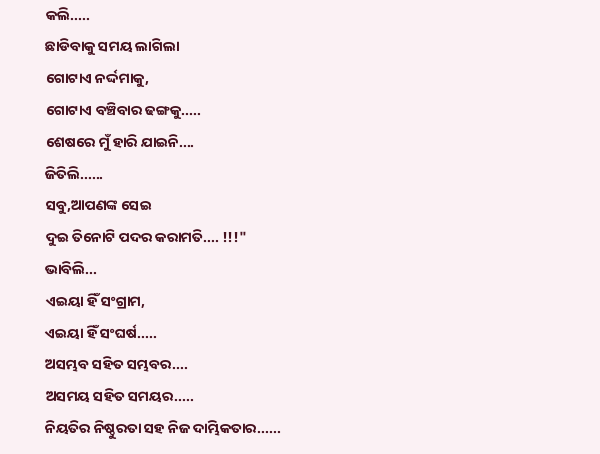କଲି.....
ଛାଡିବାକୁ ସମୟ ଲାଗିଲା
ଗୋଟାଏ ନର୍ଦ୍ଦମାକୁ,
ଗୋଟାଏ ବଞ୍ଚିବାର ଢଙ୍ଗକୁ.....
ଶେଷରେ ମୁଁ ହାରି ଯାଇନି....
ଜିତିଲି......
ସବୁ,ଆପଣଙ୍କ ସେଇ
ଦୁଇ ତିନୋଟି ପଦର କରାମତି.... !!!"
ଭାବିଲି...
ଏଇୟା ହିଁ ସଂଗ୍ରାମ,
ଏଇୟା ହିଁ ସଂଘର୍ଷ.....
ଅସମ୍ଭବ ସହିତ ସମ୍ଭବର....
ଅସମୟ ସହିତ ସମୟର.....
ନିୟତିର ନିଷ୍ଠୁରତା ସହ ନିଜ ଦାମ୍ଭିକତାର......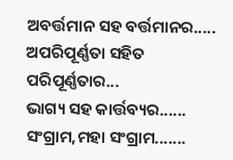ଅବର୍ତ୍ତମାନ ସହ ବର୍ତ୍ତମାନର.....
ଅପରିପୂର୍ଣ୍ଣତା ସହିତ ପରିପୂର୍ଣ୍ଣତାର...
ଭାଗ୍ୟ ସହ କାର୍ତ୍ତବ୍ୟର......
ସଂଗ୍ରାମ,ମହା ସଂଗ୍ରାମ.......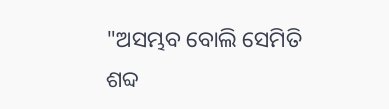"ଅସମ୍ଭବ ବୋଲି ସେମିତି ଶବ୍ଦ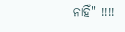ନାହିଁ" !!!!